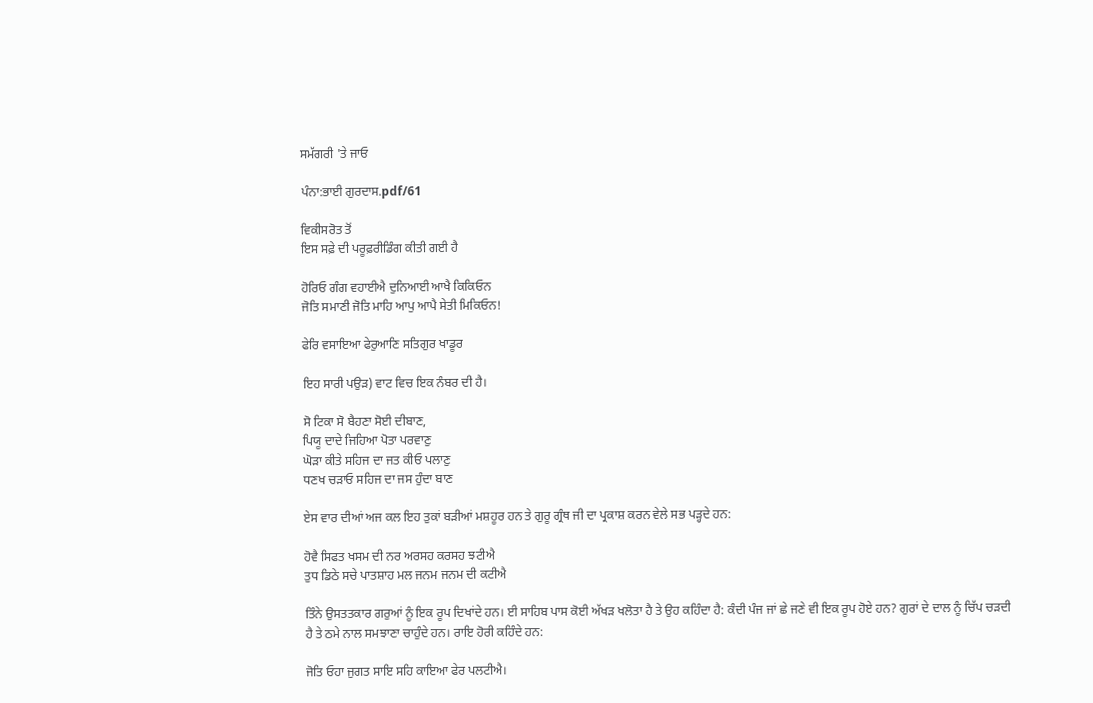ਸਮੱਗਰੀ 'ਤੇ ਜਾਓ

ਪੰਨਾ:ਭਾਈ ਗੁਰਦਾਸ.pdf/61

ਵਿਕੀਸਰੋਤ ਤੋਂ
ਇਸ ਸਫ਼ੇ ਦੀ ਪਰੂਫ਼ਰੀਡਿੰਗ ਕੀਤੀ ਗਈ ਹੈ

ਹੋਰਿਓ ਗੰਗ ਵਹਾਈਐ ਦੁਨਿਆਈ ਆਖੈ ਕਿਕਿਓਨ
ਜੋਤਿ ਸਮਾਣੀ ਜੋਤਿ ਮਾਹਿ ਆਪੁ ਆਪੈ ਸੇਤੀ ਮਿਕਿਓਨ!

ਫੇਰਿ ਵਸਾਇਆ ਫੇਰੁਆਣਿ ਸਤਿਗੁਰ ਖਾਡੂਰ

ਇਹ ਸਾਰੀ ਪਉੜ) ਵਾਟ ਵਿਚ ਇਕ ਨੰਬਰ ਦੀ ਹੈ।

ਸੋ ਟਿਕਾ ਸੋ ਬੈਹਣਾ ਸੋਈ ਦੀਬਾਣ,
ਪਿਯੂ ਦਾਦੇ ਜਿਹਿਆ ਪੋਤਾ ਪਰਵਾਣੁ
ਘੋੜਾ ਕੀਤੇ ਸਹਿਜ ਦਾ ਜਤ ਕੀਓ ਪਲਾਣੁ
ਧਣਖ ਚੜਾਓ ਸਹਿਜ ਦਾ ਜਸ ਹੁੰਦਾ ਬਾਣ

ਏਸ ਵਾਰ ਦੀਆਂ ਅਜ ਕਲ ਇਹ ਤੁਕਾਂ ਬੜੀਆਂ ਮਸ਼ਹੂਰ ਹਨ ਤੇ ਗੁਰੂ ਗ੍ਰੰਥ ਜੀ ਦਾ ਪ੍ਰਕਾਸ਼ ਕਰਨ ਵੇਲੇ ਸਭ ਪੜ੍ਹਦੇ ਹਨ:

ਹੋਵੈ ਸਿਫਤ ਖਸਮ ਦੀ ਨਰ ਅਰਸਹ ਕਰਸਹ ਝਟੀਐ
ਤੁਧ ਡਿਠੇ ਸਚੇ ਪਾਤਸ਼ਾਹ ਮਲ ਜਨਮ ਜਨਮ ਦੀ ਕਟੀਐ

ਤਿੰਨੇ ਉਸਤਤਕਾਰ ਗਰੁਆਂ ਨੂੰ ਇਕ ਰੂਪ ਦਿਖਾਂਦੇ ਹਨ। ਈ ਸਾਹਿਬ ਪਾਸ ਕੋਈ ਅੱਖੜ ਖਲੋਤਾ ਹੈ ਤੇ ਉਹ ਕਹਿੰਦਾ ਹੈ: ਕੰਦੀ ਪੰਜ ਜਾਂ ਛੇ ਜਣੇ ਵੀ ਇਕ ਰੂਪ ਹੋਏ ਹਨ? ਗੁਰਾਂ ਦੇ ਦਾਲ ਨੂੰ ਚਿੱਪ ਚੜਦੀ ਹੈ ਤੇ ਠਮੇ ਨਾਲ ਸਮਝਾਣਾ ਚਾਹੁੰਦੇ ਹਨ। ਰਾਇ ਹੋਰੀ ਕਹਿੰਦੇ ਹਨ:

ਜੋਤਿ ਓਹਾ ਜੁਗਤ ਸਾਇ ਸਹਿ ਕਾਇਆ ਫੇਰ ਪਲਟੀਐ।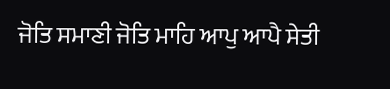ਜੋਤਿ ਸਮਾਣੀ ਜੋਤਿ ਮਾਹਿ ਆਪੁ ਆਪੈ ਸੇਤੀ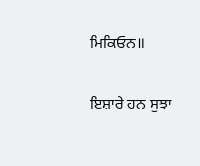ਮਿਕਿਓਨ॥

ਇਸ਼ਾਰੇ ਹਨ ਸੁਝਾ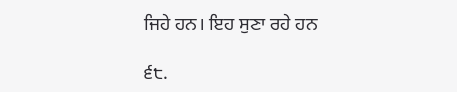ਜਿਹੇ ਹਨ। ਇਹ ਸੁਣਾ ਰਹੇ ਹਨ

੬੮.